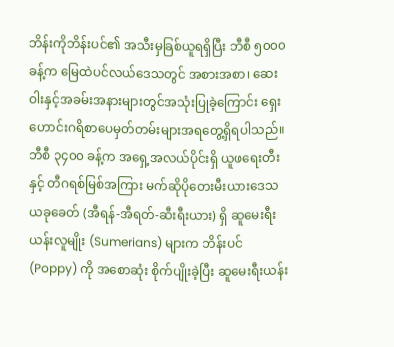ဘိန်းကိုဘိန်းပင်၏ အသီးမှခြစ်ယူရရှိပြီး ဘီစီ ၅၀၀၀ ခန့်က မြေထဲပင်လယ်ဒေသတွင် အစားအစာ၊ ဆေးဝါးနှင့်အခမ်းအနားများတွင်အသုံးပြုခဲ့ကြောင်း ရှေးဟောင်းဂရိစာပေမှတ်တမ်းများအရတွေ့ရှိရပါသည်။ ဘီစီ ၃၄၀၀ ခန့်က အရှေ့အလယ်ပိုင်းရှိ ယူဖရေးတီးနှင့် တီဂရစ်မြစ်အကြား မက်ဆိုပိုတေးမီးယားဒေသ ယခုခေတ် (အီရန်-အီရတ်-ဆီးရီးယား) ရှိ ဆူမေးရီးယန်းလူမျိုး (Sumerians) များက ဘိန်းပင် (Poppy) ကို အစောဆုံး စိုက်ပျိုးခဲ့ပြီး ဆူမေးရီးယန်း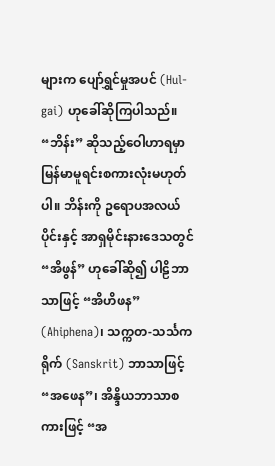များက ပျော်ရွှင်မှုအပင် (Hul-gai) ဟုခေါ်ဆိုကြပါသည်။ “ဘိန်း” ဆိုသည့်ဝေါဟာရမှာ မြန်မာမူရင်းစကားလုံးမဟုတ်ပါ။ ဘိန်းကို ဥရောပအလယ်ပိုင်းနှင့် အာရှမိုင်းနားဒေသတွင် “အိဖွန်” ဟုခေါ်ဆို၍ ပါဠိဘာသာဖြင့် “အိဟိဖန” (Ahiphena)၊ သက္ကတ-သင်္သကရိုက် (Sanskrit) ဘာသာဖြင့် “အဖေန”၊ အိန္ဒိယဘာသာစကားဖြင့် “အ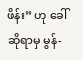ဖိန်း” ဟု ခေါ်ဆိုရာမှ မွန်-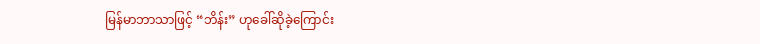မြန်မာဘာသာဖြင့် “ဘိန်း” ဟုခေါ်ဆိုခဲ့ကြောင်း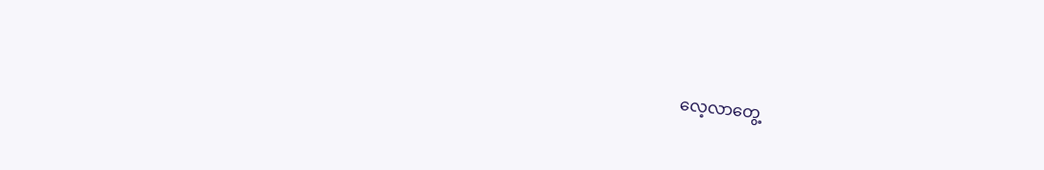လေ့လာတွေ့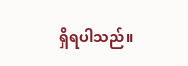ရှိရပါသည်။